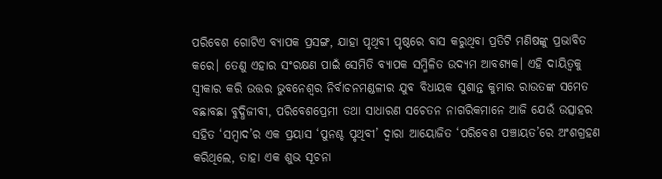ପରିବେଶ ଗୋଟିଏ ବ୍ୟାପକ ପ୍ରସଙ୍ଗ, ଯାହା ପୃଥିବୀ ପୃଷ୍ଠରେ ବାସ କରୁଥିବା ପ୍ରତିଟି ମଣିଷଙ୍କୁ ପ୍ରଭାବିତ କରେ। ତେଣୁ ଏହାର ସଂରକ୍ଷଣ ପାଇଁ ସେମିତି ବ୍ୟାପକ ସମ୍ମିଳିତ ଉଦ୍ୟମ ଆବଶ୍ୟକ। ଏହି ଦାୟିତ୍ବକୁ ସ୍ବୀକାର କରି ଉତ୍ତର ଭୁବନେଶ୍ବର ନିର୍ବାଚନମଣ୍ଡଳୀର ଯୁବ ବିଧାୟକ ସୁଶାନ୍ତ କୁମାର ରାଉତଙ୍କ ସମେତ ବଛାବଛା ବୁଦ୍ଧିଜୀବୀ, ପରିବେଶପ୍ରେମୀ ତଥା ସାଧାରଣ ସଚେତନ ନାଗରିକମାନେ ଆଜି ଯେଉଁ ଉତ୍ସାହର ସହିତ ‘ସମ୍ବାଦ’ର ଏକ ପ୍ରୟାସ ‘ପୁନଶ୍ଚ ପୃଥିବୀ’ ଦ୍ବାରା ଆୟୋଜିତ ‘ପରିବେଶ ପଞ୍ଚାୟତ’ରେ ଅଂଶଗ୍ରହଣ କରିଥିଲେ, ତାହା ଏକ ଶୁଭ ସୂଚନା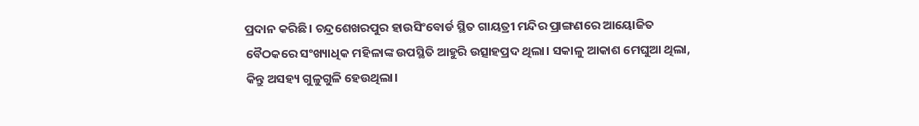ପ୍ରଦାନ କରିଛି। ଚନ୍ଦ୍ରଶେଖରପୁର ହାଉସିଂବୋର୍ଡ ସ୍ଥିତ ଗାୟତ୍ରୀ ମନ୍ଦିର ପ୍ରାଙ୍ଗଣରେ ଆୟୋଜିତ ବୈଠକରେ ସଂଖ୍ୟାଧିକ ମହିଳାଙ୍କ ଉପସ୍ଥିତି ଆହୁରି ଉତ୍ସାହପ୍ରଦ ଥିଲା। ସକାଳୁ ଆକାଶ ମେଘୁଆ ଥିଲା, କିନ୍ତୁ ଅସହ୍ୟ ଗୁଳୁଗୁଳି ହେଉଥିଲା।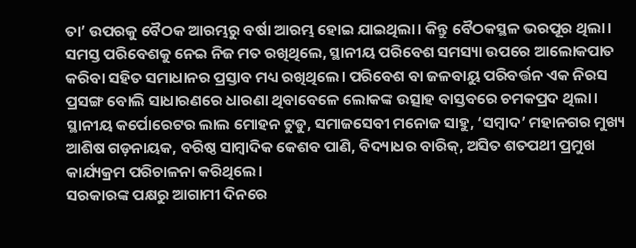ତା’ ଉପରକୁ ବୈଠକ ଆରମ୍ଭରୁ ବର୍ଷା ଆରମ୍ଭ ହୋଇ ଯାଇଥିଲା। କିନ୍ତୁ ବୈଠକସ୍ଥଳ ଭରପୂର ଥିଲା। ସମସ୍ତ ପରିବେଶକୁ ନେଇ ନିଜ ମତ ରଖିଥିଲେ, ସ୍ଥାନୀୟ ପରିବେଶ ସମସ୍ୟା ଉପରେ ଆଲୋକପାତ କରିବା ସହିତ ସମାଧାନର ପ୍ରସ୍ତାବ ମଧ୍ୟ ରଖିଥିଲେ। ପରିବେଶ ବା ଜଳବାୟୁ ପରିବର୍ତ୍ତନ ଏକ ନିରସ ପ୍ରସଙ୍ଗ ବୋଲି ସାଧାରଣରେ ଧାରଣା ଥିବାବେଳେ ଲୋକଙ୍କ ଉତ୍ସାହ ବାସ୍ତବରେ ଚମକପ୍ରଦ ଥିଲା। ସ୍ଥାନୀୟ କର୍ପୋରେଟର ଲାଲ ମୋହନ ଟୁଡୁ, ସମାଜସେବୀ ମନୋଜ ସାହୁ, ‘ସମ୍ବାଦ’ ମହାନଗର ମୁଖ୍ୟ ଆଶିଷ ଗଡ଼ନାୟକ, ବରିଷ୍ଠ ସାମ୍ବାଦିକ କେଶବ ପାଣି, ବିଦ୍ୟାଧର ବାରିକ୍, ଅସିତ ଶତପଥୀ ପ୍ରମୁଖ କାର୍ଯ୍ୟକ୍ରମ ପରିଚାଳନା କରିଥିଲେ।
ସରକାରଙ୍କ ପକ୍ଷରୁ ଆଗାମୀ ଦିନରେ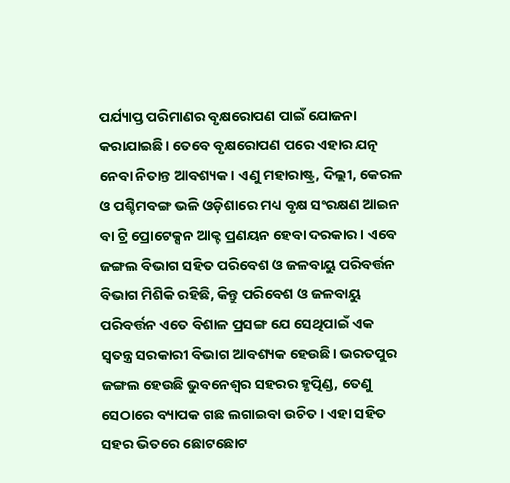ପର୍ଯ୍ୟାପ୍ତ ପରିମାଣର ବୃକ୍ଷରୋପଣ ପାଇଁ ଯୋଜନା କରାଯାଇଛି। ତେବେ ବୃକ୍ଷରୋପଣ ପରେ ଏହାର ଯତ୍ନ ନେବା ନିତାନ୍ତ ଆବଶ୍ୟକ। ଏଣୁ ମହାରାଷ୍ଟ୍ର, ଦିଲ୍ଲୀ, କେରଳ ଓ ପଶ୍ଚିମବଙ୍ଗ ଭଳି ଓଡ଼ିଶାରେ ମଧ୍ୟ ବୃକ୍ଷ ସଂରକ୍ଷଣ ଆଇନ ବା ଟ୍ରି ପ୍ରୋଟେକ୍ସନ ଆକ୍ଟ ପ୍ରଣୟନ ହେବା ଦରକାର। ଏବେ ଜଙ୍ଗଲ ବିଭାଗ ସହିତ ପରିବେଶ ଓ ଜଳବାୟୁ ପରିବର୍ତ୍ତନ ବିଭାଗ ମିଶିକି ରହିଛି, କିନ୍ତୁ ପରିବେଶ ଓ ଜଳବାୟୁ ପରିବର୍ତ୍ତନ ଏତେ ବିଶାଳ ପ୍ରସଙ୍ଗ ଯେ ସେଥିପାଇଁ ଏକ ସ୍ବତନ୍ତ୍ର ସରକାରୀ ବିଭାଗ ଆବଶ୍ୟକ ହେଉଛି। ଭରତପୁର ଜଙ୍ଗଲ ହେଉଛି ଭୁବନେଶ୍ବର ସହରର ହୃତ୍ପିଣ୍ଡ, ତେଣୁ ସେଠାରେ ବ୍ୟାପକ ଗଛ ଲଗାଇବା ଉଚିତ। ଏହା ସହିତ ସହର ଭିତରେ ଛୋଟଛୋଟ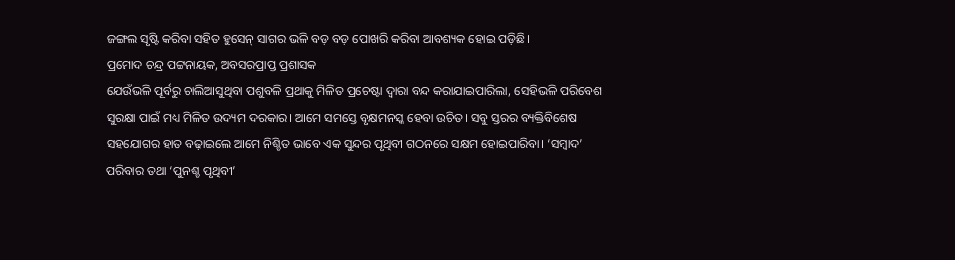ଜଙ୍ଗଲ ସୃଷ୍ଟି କରିବା ସହିତ ହୁସେନ୍ ସାଗର ଭଳି ବଡ଼ ବଡ଼ ପୋଖରି କରିବା ଆବଶ୍ୟକ ହୋଇ ପଡ଼ିଛି।
ପ୍ରମୋଦ ଚନ୍ଦ୍ର ପଟ୍ଟନାୟକ, ଅବସରପ୍ରାପ୍ତ ପ୍ରଶାସକ
ଯେଉଁଭଳି ପୂର୍ବରୁ ଚାଲିଆସୁଥିବା ପଶୁବଳି ପ୍ରଥାକୁ ମିଳିତ ପ୍ରଚେଷ୍ଟା ଦ୍ବାରା ବନ୍ଦ କରାଯାଇପାରିଲା, ସେହିଭଳି ପରିବେଶ ସୁରକ୍ଷା ପାଇଁ ମଧ୍ୟ ମିଳିତ ଉଦ୍ୟମ ଦରକାର। ଆମେ ସମସ୍ତେ ବୃକ୍ଷମନସ୍କ ହେବା ଉଚିତ। ସବୁ ସ୍ତରର ବ୍ୟକ୍ତିବିଶେଷ ସହଯୋଗର ହାତ ବଢ଼ାଇଲେ ଆମେ ନିଶ୍ଚିତ ଭାବେ ଏକ ସୁନ୍ଦର ପୃଥିବୀ ଗଠନରେ ସକ୍ଷମ ହୋଇପାରିବା। ‘ସମ୍ବାଦ’ ପରିବାର ତଥା ‘ପୁନଶ୍ଚ ପୃଥିବୀ’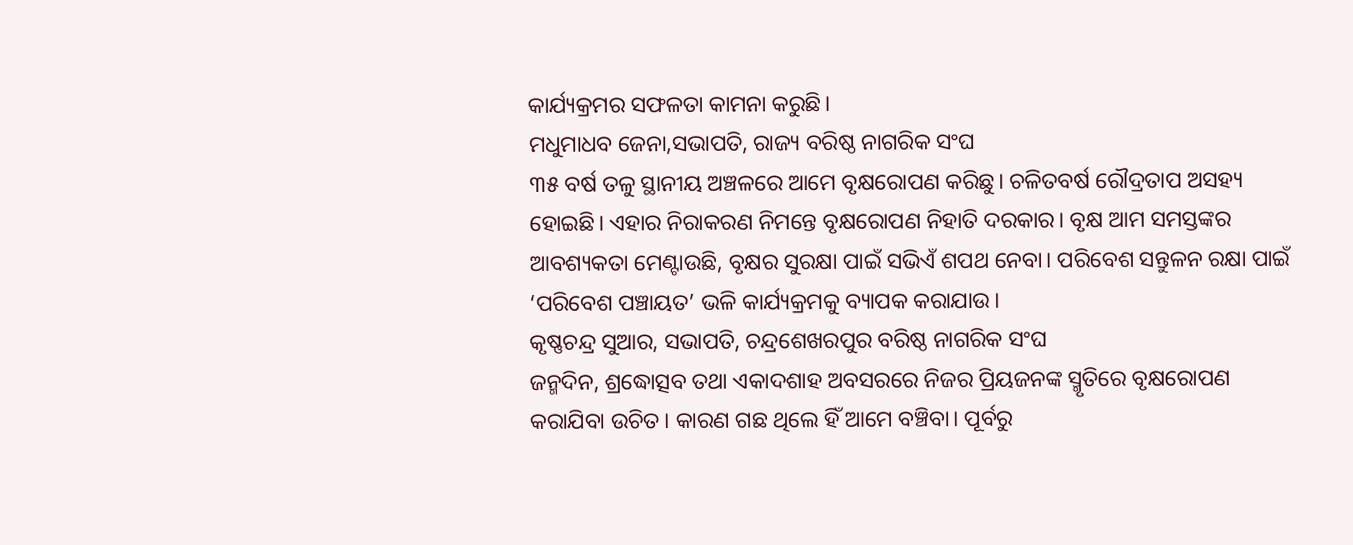କାର୍ଯ୍ୟକ୍ରମର ସଫଳତା କାମନା କରୁଛି।
ମଧୁମାଧବ ଜେନା,ସଭାପତି, ରାଜ୍ୟ ବରିଷ୍ଠ ନାଗରିକ ସଂଘ
୩୫ ବର୍ଷ ତଳୁ ସ୍ଥାନୀୟ ଅଞ୍ଚଳରେ ଆମେ ବୃକ୍ଷରୋପଣ କରିଛୁ। ଚଳିତବର୍ଷ ରୌଦ୍ରତାପ ଅସହ୍ୟ ହୋଇଛି। ଏହାର ନିରାକରଣ ନିମନ୍ତେ ବୃକ୍ଷରୋପଣ ନିହାତି ଦରକାର। ବୃକ୍ଷ ଆମ ସମସ୍ତଙ୍କର ଆବଶ୍ୟକତା ମେଣ୍ଟାଉଛି, ବୃକ୍ଷର ସୁରକ୍ଷା ପାଇଁ ସଭିଏଁ ଶପଥ ନେବା। ପରିବେଶ ସନ୍ତୁଳନ ରକ୍ଷା ପାଇଁ ‘ପରିବେଶ ପଞ୍ଚାୟତ’ ଭଳି କାର୍ଯ୍ୟକ୍ରମକୁ ବ୍ୟାପକ କରାଯାଉ।
କୃଷ୍ଣଚନ୍ଦ୍ର ସୁଆର, ସଭାପତି, ଚନ୍ଦ୍ରଶେଖରପୁର ବରିଷ୍ଠ ନାଗରିକ ସଂଘ
ଜନ୍ମଦିନ, ଶ୍ରଦ୍ଧୋତ୍ସବ ତଥା ଏକାଦଶାହ ଅବସରରେ ନିଜର ପ୍ରିୟଜନଙ୍କ ସ୍ମୃତିରେ ବୃକ୍ଷରୋପଣ କରାଯିବା ଉଚିତ। କାରଣ ଗଛ ଥିଲେ ହିଁ ଆମେ ବଞ୍ଚିବା। ପୂର୍ବରୁ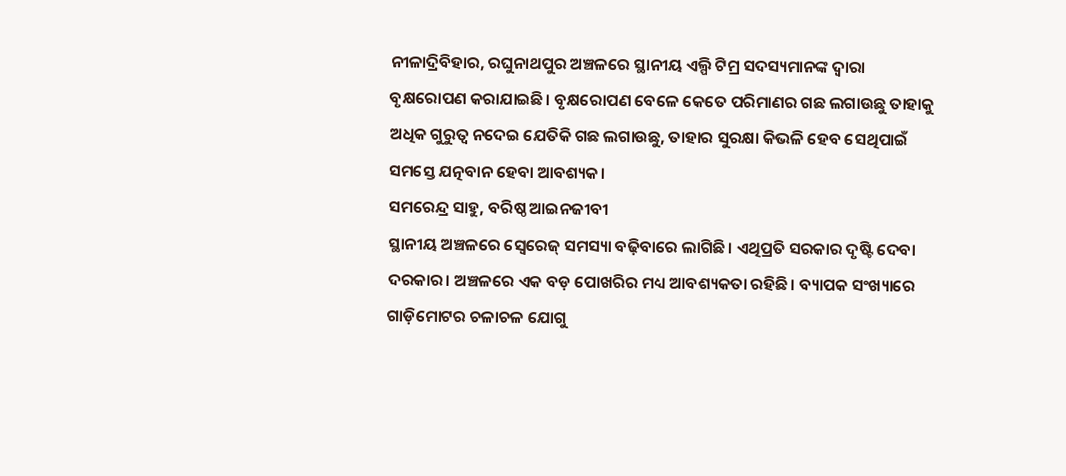ନୀଳାଦ୍ରିବିହାର, ରଘୁନାଥପୁର ଅଞ୍ଚଳରେ ସ୍ଥାନୀୟ ଏଲ୍ପି ଟିମ୍ର ସଦସ୍ୟମାନଙ୍କ ଦ୍ବାରା ବୃକ୍ଷରୋପଣ କରାଯାଇଛି। ବୃକ୍ଷରୋପଣ ବେଳେ କେତେ ପରିମାଣର ଗଛ ଲଗାଉଛୁ ତାହାକୁ ଅଧିକ ଗୁରୁତ୍ବ ନଦେଇ ଯେତିକି ଗଛ ଲଗାଉଛୁ, ତାହାର ସୁରକ୍ଷା କିଭଳି ହେବ ସେଥିପାଇଁ ସମସ୍ତେ ଯତ୍ନବାନ ହେବା ଆବଶ୍ୟକ।
ସମରେନ୍ଦ୍ର ସାହୁ, ବରିଷ୍ଠ ଆଇନଜୀବୀ
ସ୍ଥାନୀୟ ଅଞ୍ଚଳରେ ସ୍ବେରେଜ୍ ସମସ୍ୟା ବଢ଼ିବାରେ ଲାଗିଛି। ଏଥିପ୍ରତି ସରକାର ଦୃଷ୍ଟି ଦେବା ଦରକାର। ଅଞ୍ଚଳରେ ଏକ ବଡ଼ ପୋଖରିର ମଧ୍ୟ ଆବଶ୍ୟକତା ରହିଛି। ବ୍ୟାପକ ସଂଖ୍ୟାରେ ଗାଡ଼ିମୋଟର ଚଳାଚଳ ଯୋଗୁ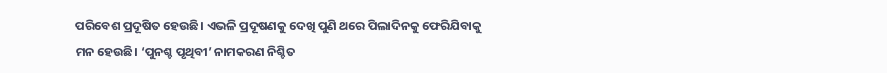ପରିବେଶ ପ୍ରଦୂଷିତ ହେଉଛି। ଏଭଳି ପ୍ରଦୂଷଣକୁ ଦେଖି ପୁଣି ଥରେ ପିଲାଦିନକୁ ଫେରିଯିବାକୁ ମନ ହେଉଛି। ‘ପୁନଶ୍ଚ ପୃଥିବୀ’ ନାମକରଣ ନିଶ୍ଚିତ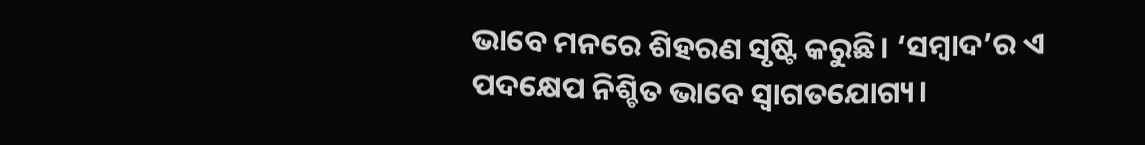ଭାବେ ମନରେ ଶିହରଣ ସୃଷ୍ଟି କରୁଛି। ‘ସମ୍ବାଦ’ର ଏ ପଦକ୍ଷେପ ନିଶ୍ଚିତ ଭାବେ ସ୍ବାଗତଯୋଗ୍ୟ।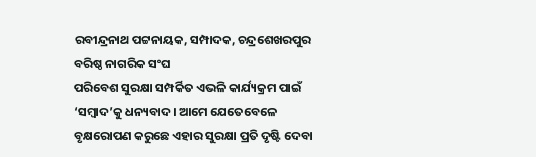ରବୀନ୍ଦ୍ରନାଥ ପଟ୍ଟନାୟକ, ସମ୍ପାଦକ, ଚନ୍ଦ୍ରଶେଖରପୁର ବରିଷ୍ଠ ନାଗରିକ ସଂଘ
ପରିବେଶ ସୁରକ୍ଷା ସମ୍ପର୍କିତ ଏଭଳି କାର୍ଯ୍ୟକ୍ରମ ପାଇଁ ‘ସମ୍ବାଦ’କୁ ଧନ୍ୟବାଦ। ଆମେ ଯେତେବେଳେ ବୃକ୍ଷରୋପଣ କରୁଛେ ଏହାର ସୁରକ୍ଷା ପ୍ରତି ଦୃଷ୍ଟି ଦେବା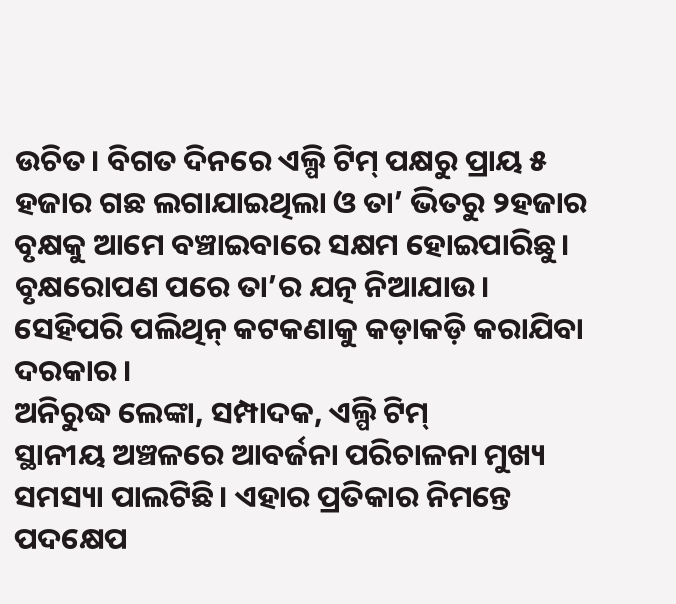ଉଚିତ। ବିଗତ ଦିନରେ ଏଲ୍ପି ଟିମ୍ ପକ୍ଷରୁ ପ୍ରାୟ ୫ ହଜାର ଗଛ ଲଗାଯାଇଥିଲା ଓ ତା’ ଭିତରୁ ୨ହଜାର ବୃକ୍ଷକୁ ଆମେ ବଞ୍ଚାଇବାରେ ସକ୍ଷମ ହୋଇପାରିଛୁ। ବୃକ୍ଷରୋପଣ ପରେ ତା’ର ଯତ୍ନ ନିଆଯାଉ। ସେହିପରି ପଲିଥିନ୍ କଟକଣାକୁ କଡ଼ାକଡ଼ି କରାଯିବା ଦରକାର।
ଅନିରୁଦ୍ଧ ଲେଙ୍କା, ସମ୍ପାଦକ, ଏଲ୍ପି ଟିମ୍
ସ୍ଥାନୀୟ ଅଞ୍ଚଳରେ ଆବର୍ଜନା ପରିଚାଳନା ମୁଖ୍ୟ ସମସ୍ୟା ପାଲଟିଛି। ଏହାର ପ୍ରତିକାର ନିମନ୍ତେ ପଦକ୍ଷେପ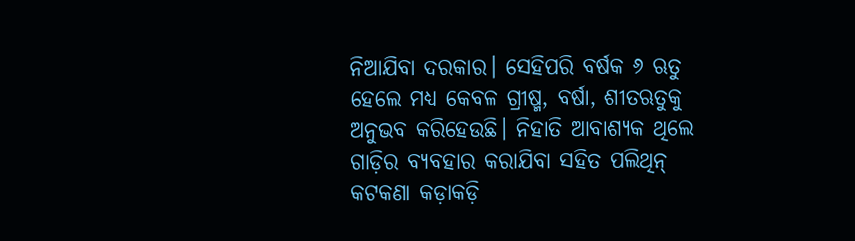ନିଆଯିବା ଦରକାର। ସେହିପରି ବର୍ଷକ ୬ ଋତୁ ହେଲେ ମଧ୍ୟ କେବଳ ଗ୍ରୀଷ୍ମ, ବର୍ଷା, ଶୀତଋତୁକୁ ଅନୁଭବ କରିହେଉଛି। ନିହାତି ଆବାଶ୍ୟକ ଥିଲେ ଗାଡ଼ିର ବ୍ୟବହାର କରାଯିବା ସହିତ ପଲିଥିନ୍ କଟକଣା କଡ଼ାକଡ଼ି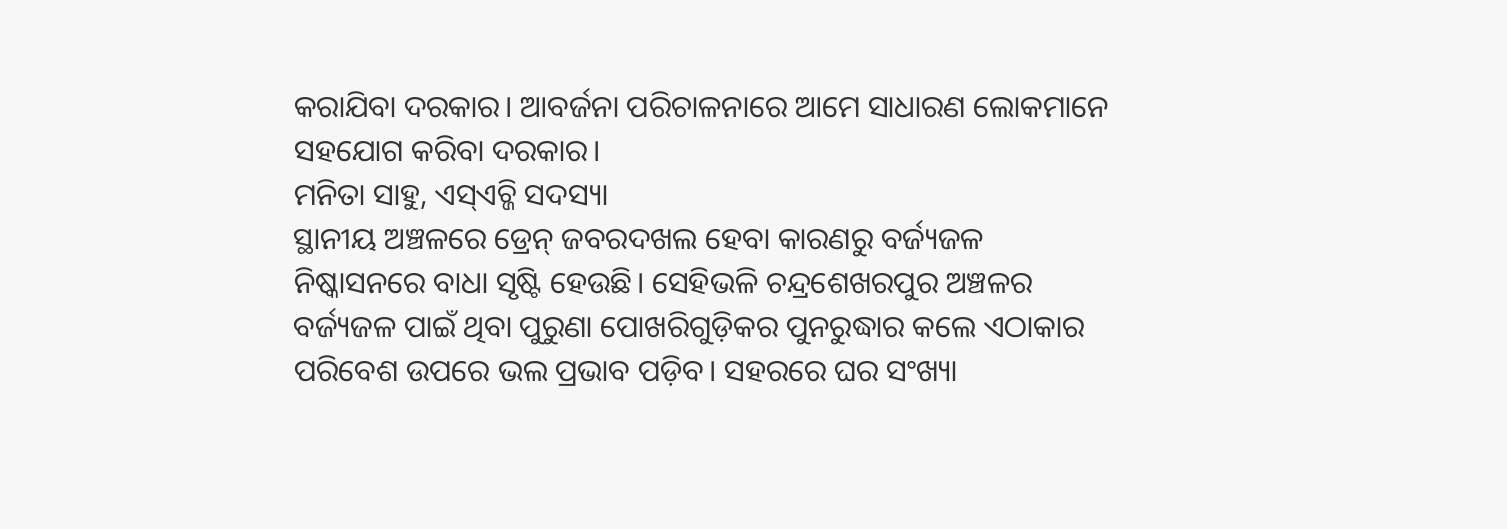କରାଯିବା ଦରକାର। ଆବର୍ଜନା ପରିଚାଳନାରେ ଆମେ ସାଧାରଣ ଲୋକମାନେ ସହଯୋଗ କରିବା ଦରକାର।
ମନିତା ସାହୁ, ଏସ୍ଏଚ୍ଜି ସଦସ୍ୟା
ସ୍ଥାନୀୟ ଅଞ୍ଚଳରେ ଡ୍ରେନ୍ ଜବରଦଖଲ ହେବା କାରଣରୁ ବର୍ଜ୍ୟଜଳ ନିଷ୍କାସନରେ ବାଧା ସୃଷ୍ଟି ହେଉଛି। ସେହିଭଳି ଚନ୍ଦ୍ରଶେଖରପୁର ଅଞ୍ଚଳର ବର୍ଜ୍ୟଜଳ ପାଇଁ ଥିବା ପୁରୁଣା ପୋଖରିଗୁଡ଼ିକର ପୁନରୁଦ୍ଧାର କଲେ ଏଠାକାର ପରିବେଶ ଉପରେ ଭଲ ପ୍ରଭାବ ପଡ଼ିବ। ସହରରେ ଘର ସଂଖ୍ୟା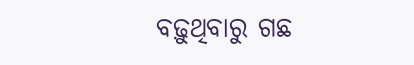ବଢ଼ୁଥିବାରୁ ଗଛ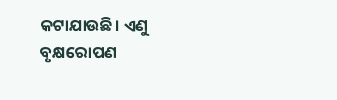କଟାଯାଉଛି। ଏଣୁ ବୃକ୍ଷରୋପଣ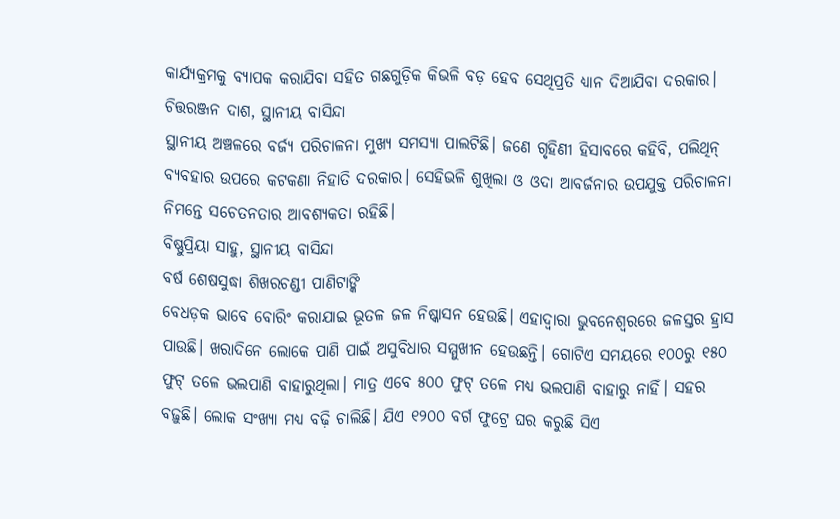କାର୍ଯ୍ୟକ୍ରମକୁ ବ୍ୟାପକ କରାଯିବା ସହିତ ଗଛଗୁଡ଼ିକ କିଭଳି ବଡ଼ ହେବ ସେଥିପ୍ରତି ଧ୍ୟାନ ଦିଆଯିବା ଦରକାର।
ଚିତ୍ତରଞ୍ଜନ ଦାଶ, ସ୍ଥାନୀୟ ବାସିନ୍ଦା
ସ୍ଥାନୀୟ ଅଞ୍ଚଳରେ ବର୍ଜ୍ୟ ପରିଚାଳନା ମୁଖ୍ୟ ସମସ୍ୟା ପାଲଟିଛି। ଜଣେ ଗୃହିଣୀ ହିସାବରେ କହିବି, ପଲିଥିନ୍ ବ୍ୟବହାର ଉପରେ କଟକଣା ନିହାତି ଦରକାର। ସେହିଭଳି ଶୁଖିଲା ଓ ଓଦା ଆବର୍ଜନାର ଉପଯୁକ୍ତ ପରିଚାଳନା ନିମନ୍ତେ ସଚେତନତାର ଆବଶ୍ୟକତା ରହିଛି।
ବିଷ୍ଣୁପ୍ରିୟା ସାହୁ, ସ୍ଥାନୀୟ ବାସିନ୍ଦା
ବର୍ଷ ଶେଷସୁଦ୍ଧା ଶିଖରଚଣ୍ଡୀ ପାଣିଟାଙ୍କି
ବେଧଡ଼କ ଭାବେ ବୋରିଂ କରାଯାଇ ଭୂତଳ ଜଳ ନିଷ୍କାସନ ହେଉଛି। ଏହାଦ୍ବାରା ଭୁବନେଶ୍ବରରେ ଜଳସ୍ତର ହ୍ରାସ ପାଉଛି। ଖରାଦିନେ ଲୋକେ ପାଣି ପାଇଁ ଅସୁବିଧାର ସମ୍ମୁଖୀନ ହେଉଛନ୍ତି। ଗୋଟିଏ ସମୟରେ ୧୦୦ରୁ ୧୫୦ ଫୁଟ୍ ତଳେ ଭଲପାଣି ବାହାରୁଥିଲା। ମାତ୍ର ଏବେ ୫୦୦ ଫୁଟ୍ ତଳେ ମଧ୍ୟ ଭଲପାଣି ବାହାରୁ ନାହିଁ। ସହର ବଢ଼ୁଛି। ଲୋକ ସଂଖ୍ୟା ମଧ୍ୟ ବଢ଼ି ଚାଲିଛି। ଯିଏ ୧୨୦୦ ବର୍ଗ ଫୁଟ୍ରେ ଘର କରୁଛି ସିଏ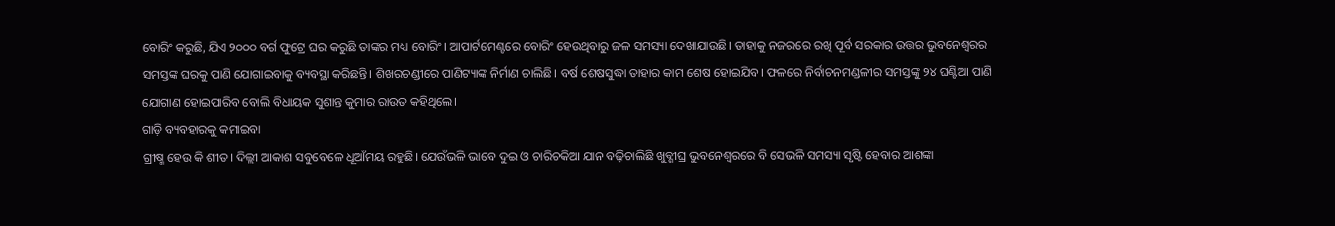ବୋରିଂ କରୁଛି, ଯିଏ ୨୦୦୦ ବର୍ଗ ଫୁଟ୍ରେ ଘର କରୁଛି ତାଙ୍କର ମଧ୍ୟ ବୋରିଂ। ଆପାର୍ଟମେଣ୍ଟରେ ବୋରିଂ ହେଉଥିବାରୁ ଜଳ ସମସ୍ୟା ଦେଖାଯାଉଛି। ତାହାକୁ ନଜରରେ ରଖି ପୂର୍ବ ସରକାର ଉତ୍ତର ଭୁବନେଶ୍ବରର ସମସ୍ତଙ୍କ ଘରକୁ ପାଣି ଯୋଗାଇବାକୁ ବ୍ୟବସ୍ଥା କରିଛନ୍ତି। ଶିଖରଚଣ୍ଡୀରେ ପାଣିଟ୍ୟାଙ୍କ ନିର୍ମାଣ ଚାଲିଛି। ବର୍ଷ ଶେଷସୁଦ୍ଧା ତାହାର କାମ ଶେଷ ହୋଇଯିବ। ଫଳରେ ନିର୍ବାଚନମଣ୍ଡଳୀର ସମସ୍ତଙ୍କୁ ୨୪ ଘଣ୍ଟିଆ ପାଣି ଯୋଗାଣ ହୋଇପାରିବ ବୋଲି ବିଧାୟକ ସୁଶାନ୍ତ କୁମାର ରାଉତ କହିଥିଲେ।
ଗାଡ଼ି ବ୍ୟବହାରକୁ କମାଇବା
ଗ୍ରୀଷ୍ମ ହେଉ କି ଶୀତ। ଦିଲ୍ଲୀ ଆକାଶ ସବୁବେଳେ ଧୂଆଁମୟ ରହୁଛି। ଯେଉଁଭଳି ଭାବେ ଦୁଇ ଓ ଚାରିଚକିଆ ଯାନ ବଢ଼ିଚାଲିଛି ଖୁବ୍ଶୀଘ୍ର ଭୁବନେଶ୍ବରରେ ବି ସେଭଳି ସମସ୍ୟା ସୃଷ୍ଟି ହେବାର ଆଶଙ୍କା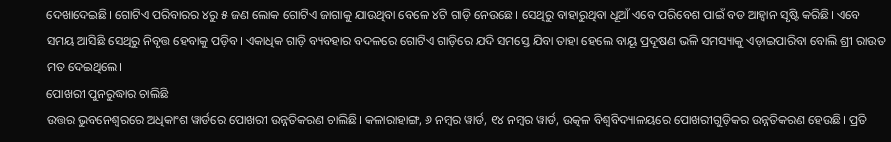ଦେଖାଦେଇଛି। ଗୋଟିଏ ପରିବାରର ୪ରୁ ୫ ଜଣ ଲୋକ ଗୋଟିଏ ଜାଗାକୁ ଯାଉଥିବା ବେଳେ ୪ଟି ଗାଡ଼ି ନେଉଛେ। ସେଥିରୁ ବାହାରୁଥିବା ଧୂଆଁ ଏବେ ପରିବେଶ ପାଇଁ ବଡ ଆହ୍ବାନ ସୃଷ୍ଟି କରିଛି। ଏବେ ସମୟ ଆସିଛି ସେଥିରୁ ନିବୃତ୍ତ ହେବାକୁ ପଡ଼ିବ। ଏକାଧିକ ଗାଡ଼ି ବ୍ୟବହାର ବଦଳରେ ଗୋଟିଏ ଗାଡ଼ିରେ ଯଦି ସମସ୍ତେ ଯିବା ତାହା ହେଲେ ବାୟୂ ପ୍ରଦୂଷଣ ଭଳି ସମସ୍ୟାକୁ ଏଡ଼ାଇପାରିବା ବୋଲି ଶ୍ରୀ ରାଉତ ମତ ଦେଇଥିଲେ।
ପୋଖରୀ ପୁନରୁଦ୍ଧାର ଚାଲିଛି
ଉତ୍ତର ଭୁବନେଶ୍ବରରେ ଅଧିକାଂଶ ୱାର୍ଡରେ ପୋଖରୀ ଉନ୍ନତିକରଣ ଚାଲିଛି। କଳାରାହାଙ୍ଗ, ୬ ନମ୍ବର ୱାର୍ଡ, ୧୪ ନମ୍ବର ୱାର୍ଡ, ଉତ୍କଳ ବିଶ୍ବବିଦ୍ୟାଳୟରେ ପୋଖରୀଗୁଡ଼ିକର ଉନ୍ନତିକରଣ ହେଉଛି। ପ୍ରତି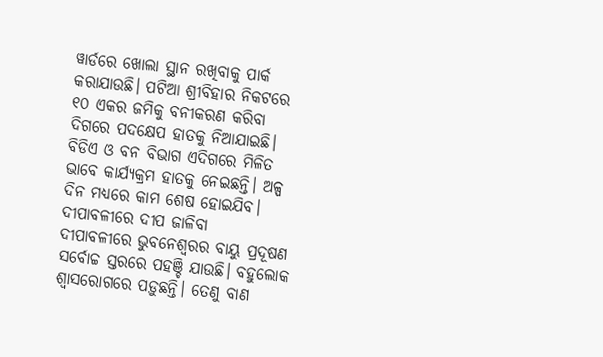ୱାର୍ଡରେ ଖୋଲା ସ୍ଥାନ ରଖିବାକୁ ପାର୍କ କରାଯାଉଛି। ପଟିଆ ଶ୍ରୀବିହାର ନିକଟରେ ୧୦ ଏକର ଜମିକୁ ବନୀକରଣ କରିବା ଦିଗରେ ପଦକ୍ଷେପ ହାତକୁ ନିଆଯାଇଛି। ବିଡିଏ ଓ ବନ ବିଭାଗ ଏଦିଗରେ ମିଳିତ ଭାବେ କାର୍ଯ୍ୟକ୍ରମ ହାତକୁ ନେଇଛନ୍ତି। ଅଳ୍ପ ଦିନ ମଧ୍ୟରେ କାମ ଶେଷ ହୋଇଯିବ।
ଦୀପାବଳୀରେ ଦୀପ ଜାଳିବା
ଦୀପାବଳୀରେ ଭୁବନେଶ୍ବରର ବାୟୁ ପ୍ରଦୂଷଣ ସର୍ବୋଚ୍ଚ ସ୍ତରରେ ପହଞ୍ଚି ଯାଉଛି। ବହୁଲୋକ ଶ୍ବାସରୋଗରେ ପଡ଼ୁଛନ୍ତି। ତେଣୁ ବାଣ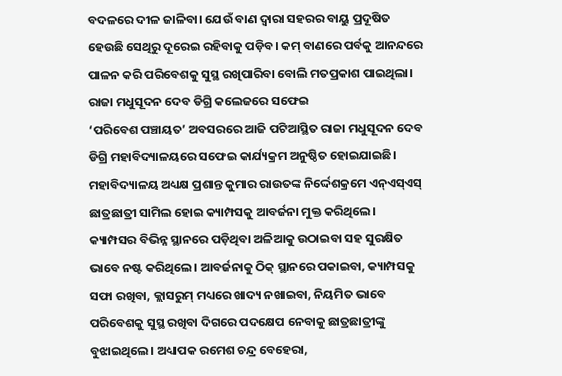ବଦଳରେ ଦୀଳ ଜାଳିବା। ଯେଉଁ ବାଣ ଦ୍ବାରା ସହରର ବାୟୁ ପ୍ରଦୂଷିତ ହେଉଛି ସେଥିରୁ ଦୂରେଇ ରହିବାକୁ ପଡ଼ିବ। କମ୍ ବାଣରେ ପର୍ବକୁ ଆନନ୍ଦରେ ପାଳନ କରି ପରିବେଶକୁ ସୁସ୍ଥ ରଖିପାରିବା ବୋଲି ମତପ୍ରକାଶ ପାଇଥିଲା।
ରାଜା ମଧୁସୂଦନ ଦେବ ଡିଗ୍ରି କଲେଜରେ ସଫେଇ
‘ପରିବେଶ ପଞ୍ଚାୟତ’ ଅବସରରେ ଆଜି ପଟିଆସ୍ଥିତ ରାଜା ମଧୁସୂଦନ ଦେବ ଡିଗ୍ରି ମହାବିଦ୍ୟାଳୟରେ ସଫେଇ କାର୍ଯ୍ୟକ୍ରମ ଅନୁଷ୍ଠିତ ହୋଇଯାଇଛି। ମହାବିଦ୍ୟାଳୟ ଅଧ୍ୟକ୍ଷ ପ୍ରଶାନ୍ତ କୁମାର ରାଉତଙ୍କ ନିର୍ଦ୍ଦେଶକ୍ରମେ ଏନ୍ଏସ୍ଏସ୍ ଛାତ୍ରଛାତ୍ରୀ ସାମିଲ ହୋଇ କ୍ୟାମ୍ପସକୁ ଆବର୍ଜନା ମୁକ୍ତ କରିଥିଲେ। କ୍ୟାମ୍ପସର ବିଭିନ୍ନ ସ୍ଥାନରେ ପଡ଼ିଥିବା ଅଳିଆକୁ ଉଠାଇବା ସହ ସୁରକ୍ଷିତ ଭାବେ ନଷ୍ଟ କରିଥିଲେ। ଆବର୍ଜନାକୁ ଠିକ୍ ସ୍ଥାନରେ ପକାଇବା, କ୍ୟାମ୍ପସକୁ ସଫା ରଖିବା, କ୍ଲାସରୁମ୍ ମଧ୍ୟରେ ଖାଦ୍ୟ ନଖାଇବା, ନିୟମିତ ଭାବେ ପରିବେଶକୁ ସୁସ୍ଥ ରଖିବା ଦିଗରେ ପଦକ୍ଷେପ ନେବାକୁ ଛାତ୍ରଛାତ୍ରୀଙ୍କୁ ବୁଝାଇଥିଲେ। ଅଧ୍ୟାପକ ରମେଶ ଚନ୍ଦ୍ର ବେହେରା,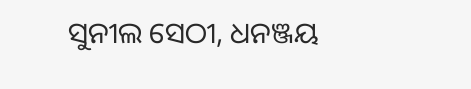ସୁନୀଲ ସେଠୀ, ଧନଞ୍ଜୟ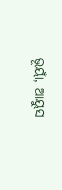ଭୂୟାଁ, ଆୟୁସ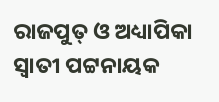ରାଜପୁତ୍ ଓ ଅଧ୍ୟାପିକା ସ୍ବାତୀ ପଟ୍ଟନାୟକ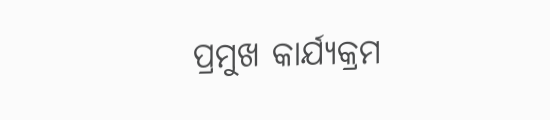ପ୍ରମୁଖ କାର୍ଯ୍ୟକ୍ରମ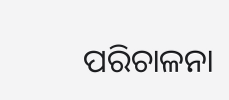ପରିଚାଳନା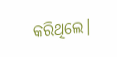କରିଥିଲେ।